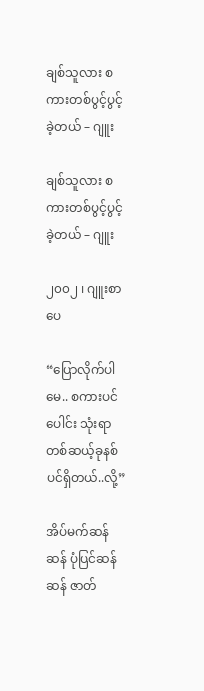ချစ်သူလား စကားတစ်ပွင့်ပွင့်ခဲ့တယ် – ဂျူး

ချစ်သူလား စကားတစ်ပွင့်ပွင့်ခဲ့တယ် – ဂျူး

၂၀၀၂ ၊ ဂျူးစာပေ

“ပြောလိုက်ပါမေ.. စကားပင်ပေါင်း သုံးရာတစ်ဆယ့်ခုနစ်ပင်ရှိတယ်..လို့”

အိပ်မက်ဆန်ဆန် ပုံပြင်ဆန်ဆန် ဇာတ်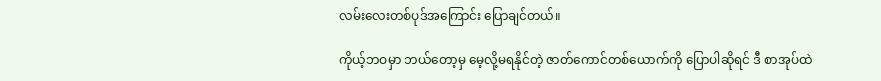လမ်းလေးတစ်ပုဒ်အကြောင်း ပြောချင်တယ်။

ကိုယ့်ဘဝမှာ ဘယ်တော့မှ မေ့လို့မရနိုင်တဲ့ ဇာတ်ကောင်တစ်ယောက်ကို ပြောပါဆိုရင် ဒီ စာအုပ်ထဲ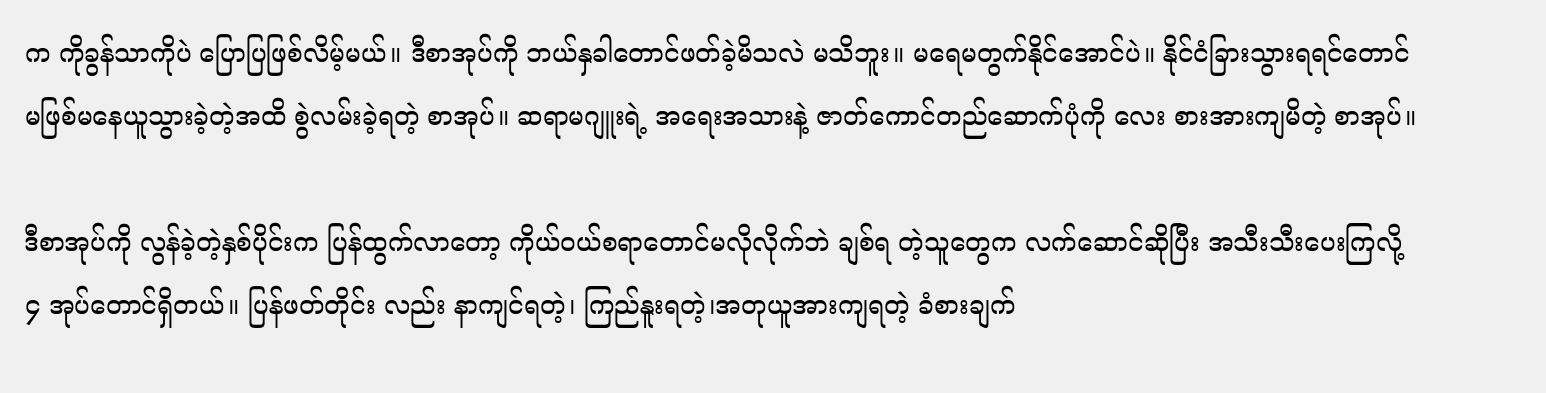က ကိုခွန်သာကိုပဲ ပြောပြဖြစ်လိမ့်မယ်။ ဒီစာအုပ်ကို ဘယ်နှခါတောင်ဖတ်ခဲ့မိသလဲ မသိဘူး။ မရေမတွက်နိုင်အောင်ပဲ။ နိုင်ငံခြားသွားရရင်တောင် မဖြစ်မနေယူသွားခဲ့တဲ့အထိ စွဲလမ်းခဲ့ရတဲ့ စာအုပ်။ ဆရာမဂျူးရဲ့ အရေးအသားနဲ့ ဇာတ်ကောင်တည်ဆောက်ပုံကို လေး စားအားကျမိတဲ့ စာအုပ်။

ဒီစာအုပ်ကို လွန်ခဲ့တဲ့နှစ်ပိုင်းက ပြန်ထွက်လာတော့ ကိုယ်ဝယ်စရာတောင်မလိုလိုက်ဘဲ ချစ်ရ တဲ့သူတွေက လက်ဆောင်ဆိုပြီး အသီးသီးပေးကြလို့ ၄ အုပ်တောင်ရှိတယ်။ ပြန်ဖတ်တိုင်း လည်း နာကျင်ရတဲ့၊ ကြည်နူးရတဲ့၊အတုယူအားကျရတဲ့ ခံစားချက်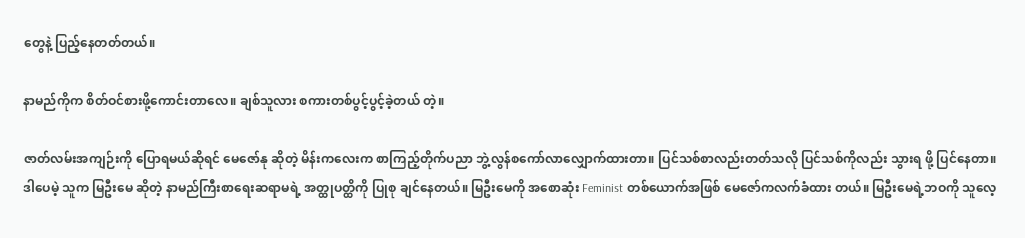တွေနဲ့ ပြည့်နေတတ်တယ်။

နာမည်ကိုက စိတ်ဝင်စားဖို့ကောင်းတာလေ။ ချစ်သူလား စကားတစ်ပွင့်ပွင့်ခဲ့တယ် တဲ့။

ဇာတ်လမ်းအကျဉ်းကို ပြောရမယ်ဆိုရင် မေဇော်နု ဆိုတဲ့ မိန်းကလေးက စာကြည့်တိုက်ပညာ ဘွဲ့လွန်စကော်လာလျှောက်ထားတာ။ ပြင်သစ်စာလည်းတတ်သလို ပြင်သစ်ကိုလည်း သွားရ ဖို့ ပြင်နေတာ။ ဒါပေမဲ့ သူက မြဦးမေ ဆိုတဲ့ နာမည်ကြီးစာရေးဆရာမရဲ့ အတ္ထုပတ္ထိကို ပြုစု ချင်နေတယ်။ မြဦးမေကို အစောဆုံး Feminist တစ်ယောက်အဖြစ် မေဇော်ကလက်ခံထား တယ်။ မြဦးမေရဲ့ဘဝကို သူလေ့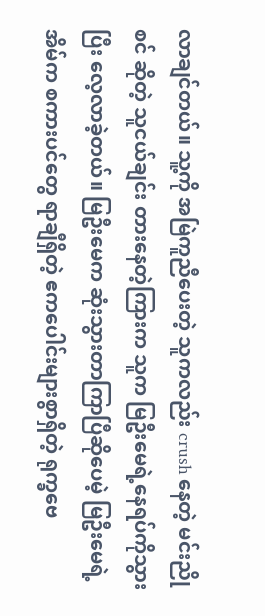လာချင်တယ်။ သူ့ကို အမြဲကူညီပေးတဲ့ သူကလည်း crush နေတဲ့ မင်းညိုစင် ဆိုတဲ့ သူငယ်ချင်း တားနေတဲ့ကြားက သူက မြဦးမေရဲ့နေရပ်ကိုသွားပြီး လေ့လာခဲ့တယ်။ မြဦးမေက ဆုံးသွားတာကြာပြီဆိုပေမဲ့ မြဦးမေရဲ့အိမ်က စကားပင်တွေ ရာချီရှိတဲ့ ဧကပေါင်းများစွာရှိတဲ့ ရုက္ခဗေ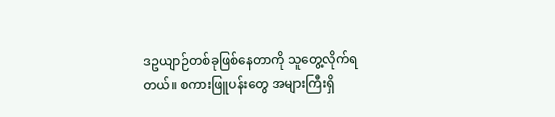ဒဥယျာဉ်တစ်ခုဖြစ်နေတာကို သူတွေ့လိုက်ရတယ်။ စကားဖြူပန်းတွေ အများကြီးရှိ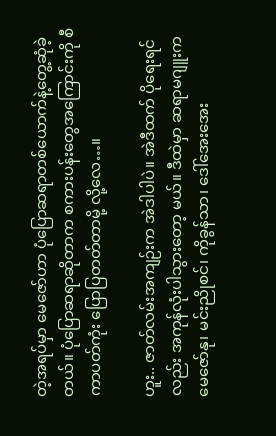တဲ့အရပ်မှာ မေဇော်ဟာ ပုံပြောဆရာတစ်ယောက်နဲ့တွေ့ဆုံခဲ့ တယ်။ ပုံပြောဆရာဆိုတာက စကားပန်းတွေအကြောင်းကို စီကာပတ်ကုံး ပြောပြတတ်တာမို့ လို့လေ…။

ဟူး.. ဇာတ်လမ်းအကျဉ်းက အဲဒါပါပဲ။ အဲဒီထက် ပိုရေးရင်လည်း အကုန်လုံးပါသွားတော့ မယ်။ ဒီထဲမှာ ဆရာမဂျူးက မေဇော်နု၊ မင်းညိုစင်၊ ကိုခွန်သာ၊ ဒေါ်အေးအေး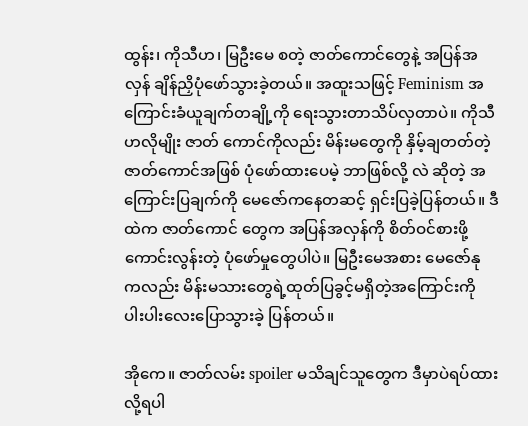ထွန်း၊ ကိုသီဟ၊ မြဦးမေ စတဲ့ ဇာတ်ကောင်တွေနဲ့ အပြန်အလှန် ချိန်ညှိပုံဖော်သွားခဲ့တယ်။ အထူးသဖြင့် Feminism အကြောင်းခံယူချက်တချို့ကို ရေးသွားတာသိပ်လှတာပဲ။ ကိုသီဟလိုမျိုး ဇာတ် ကောင်ကိုလည်း မိန်းမတွေကို နှိမ့်ချတတ်တဲ့ ဇာတ်ကောင်အဖြစ် ပုံဖော်ထားပေမဲ့ ဘာဖြစ်လို့ လဲ ဆိုတဲ့ အကြောင်းပြချက်ကို မေဇော်ကနေတဆင့် ရှင်းပြခဲ့ပြန်တယ်။ ဒီထဲက ဇာတ်ကောင် တွေက အပြန်အလှန်ကို စိတ်ဝင်စားဖို့ကောင်းလွန်းတဲ့ ပုံဖော်မှုတွေပါပဲ။ မြဦးမေအစား မေဇော်နု ကလည်း မိန်းမသားတွေရဲ့ထုတ်ပြခွင့်မရှိတဲ့အကြောင်းကို ပါးပါးလေးပြောသွားခဲ့ ပြန်တယ်။

အိုကေ။ ဇာတ်လမ်း spoiler မသိချင်သူတွေက ဒီမှာပဲရပ်ထားလို့ရပါ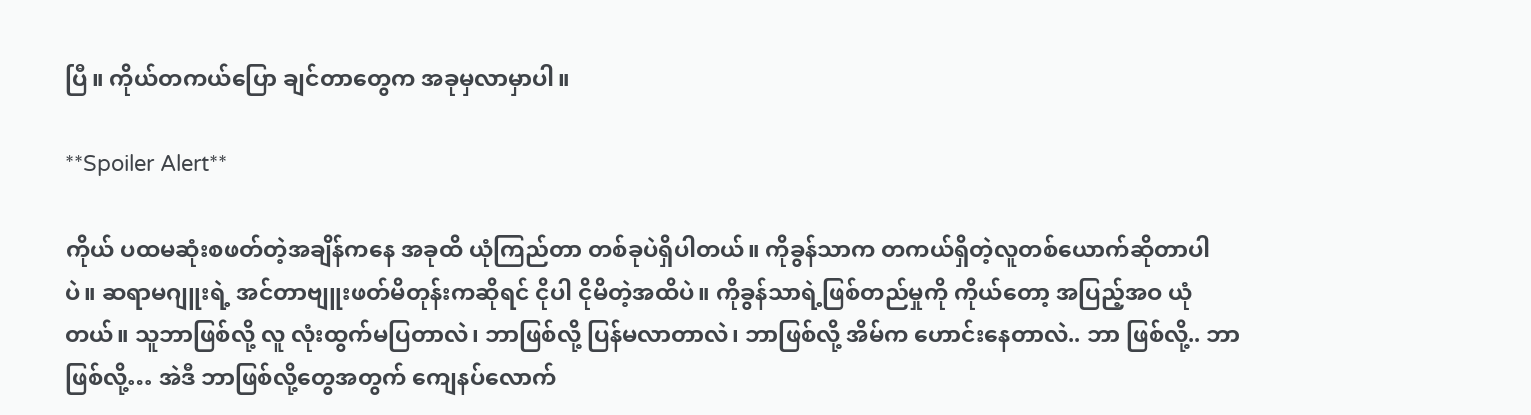ပြီ။ ကိုယ်တကယ်ပြော ချင်တာတွေက အခုမှလာမှာပါ။

**Spoiler Alert**

ကိုယ် ပထမဆုံးစဖတ်တဲ့အချိန်ကနေ အခုထိ ယုံကြည်တာ တစ်ခုပဲရှိပါတယ်။ ကိုခွန်သာက တကယ်ရှိတဲ့လူတစ်ယောက်ဆိုတာပါပဲ။ ဆရာမဂျူးရဲ့ အင်တာဗျူးဖတ်မိတုန်းကဆိုရင် ငိုပါ ငိုမိတဲ့အထိပဲ။ ကိုခွန်သာရဲ့ဖြစ်တည်မှုကို ကိုယ်တော့ အပြည့်အဝ ယုံတယ်။ သူဘာဖြစ်လို့ လူ လုံးထွက်မပြတာလဲ၊ ဘာဖြစ်လို့ ပြန်မလာတာလဲ၊ ဘာဖြစ်လို့ အိမ်က ဟောင်းနေတာလဲ.. ဘာ ဖြစ်လို့.. ဘာဖြစ်လို့… အဲဒီ ဘာဖြစ်လို့တွေအတွက် ကျေနပ်လောက်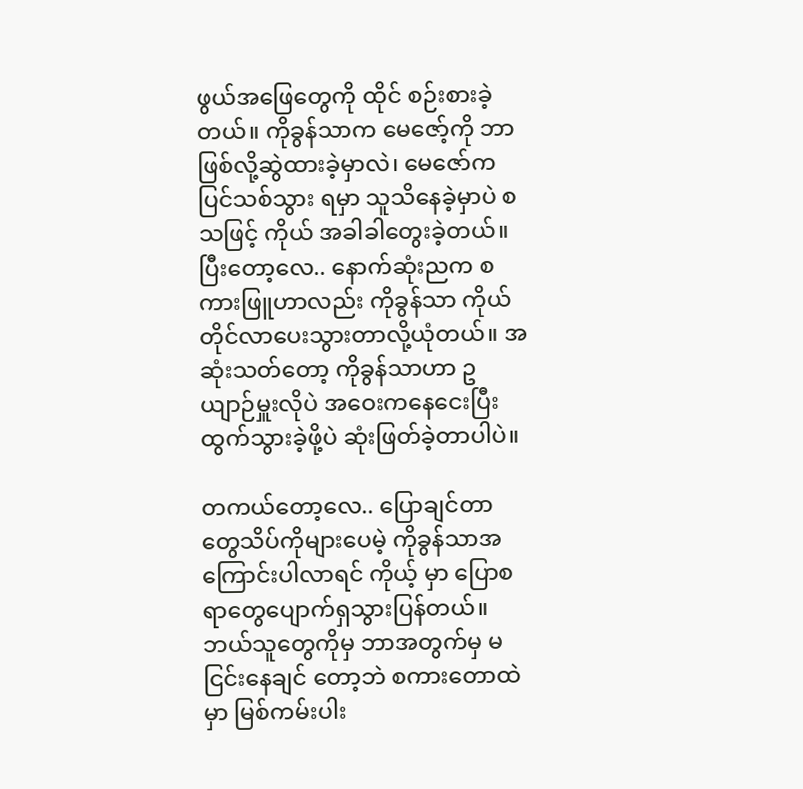ဖွယ်အဖြေတွေကို ထိုင် စဉ်းစားခဲ့တယ်။ ကိုခွန်သာက မေဇော့်ကို ဘာဖြစ်လို့ဆွဲထားခဲ့မှာလဲ၊ မေဇော်က ပြင်သစ်သွား ရမှာ သူသိနေခဲ့မှာပဲ စသဖြင့် ကိုယ် အခါခါတွေးခဲ့တယ်။ ပြီးတော့လေ.. နောက်ဆုံးညက စကားဖြူဟာလည်း ကိုခွန်သာ ကိုယ်တိုင်လာပေးသွားတာလို့ယုံတယ်။ အဆုံးသတ်တော့ ကိုခွန်သာဟာ ဥယျာဉ်မှူးလိုပဲ အဝေးကနေငေးပြီးထွက်သွားခဲ့ဖို့ပဲ ဆုံးဖြတ်ခဲ့တာပါပဲ။

တကယ်တော့လေ.. ပြောချင်တာတွေသိပ်ကိုများပေမဲ့ ကိုခွန်သာအကြောင်းပါလာရင် ကိုယ့် မှာ ပြောစရာတွေပျောက်ရှသွားပြန်တယ်။ ဘယ်သူတွေကိုမှ ဘာအတွက်မှ မငြင်းနေချင် တော့ဘဲ စကားတောထဲမှာ မြစ်ကမ်းပါး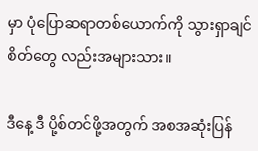မှာ ပုံပြောဆရာတစ်ယောက်ကို သွားရှာချင်စိတ်တွေ လည်းအများသား။

ဒီနေ့ ဒီ ပို့စ်တင်ဖို့အတွက် အစအဆုံးပြန်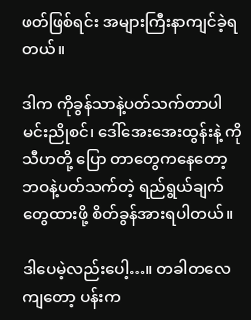ဖတ်ဖြစ်ရင်း အများကြီးနာကျင်ခဲ့ရတယ်။

ဒါက ကိုခွန်သာနဲ့ပတ်သက်တာပါ  မင်းညိုစင်၊ ဒေါ်အေးအေးထွန်းနဲ့ ကိုသီဟတို့ ပြော တာတွေကနေတော့ ဘဝနဲ့ပတ်သက်တဲ့ ရည်ရွယ်ချက်တွေထားဖို့ စိတ်ခွန်အားရပါတယ်။

ဒါပေမဲ့လည်းပေါ့…။ တခါတလေကျတော့ ပန်းက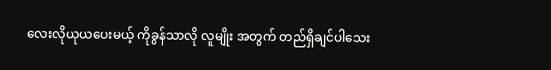လေးလိုယုယပေးမယ့် ကိုခွန်သာလို လူမျိုး အတွက် တည်ရှိချင်ပါသေး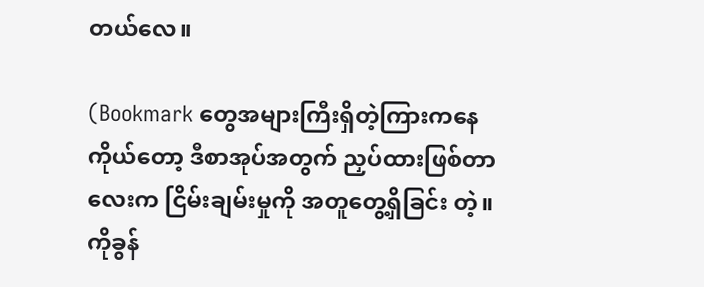တယ်လေ။

(Bookmark တွေအများကြီးရှိတဲ့ကြားကနေ ကိုယ်တော့ ဒီစာအုပ်အတွက် ညှပ်ထားဖြစ်တာ လေးက ငြိမ်းချမ်းမှုကို အတူတွေ့ရှိခြင်း တဲ့။ ကိုခွန်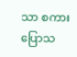သာ စကားပြောသ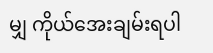မျှ ကိုယ်အေးချမ်းရပါ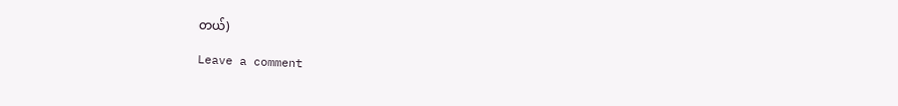တယ်)

Leave a comment